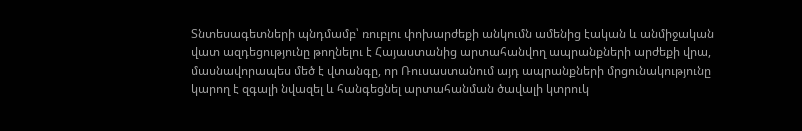Տնտեսագետների պնդմամբ՝ ռուբլու փոխարժեքի անկումն ամենից էական և անմիջական վատ ազդեցությունը թողնելու է Հայաստանից արտահանվող ապրանքների արժեքի վրա, մասնավորապես մեծ է վտանգը, որ Ռուսաստանում այդ ապրանքների մրցունակությունը կարող է զգալի նվազել և հանգեցնել արտահանման ծավալի կտրուկ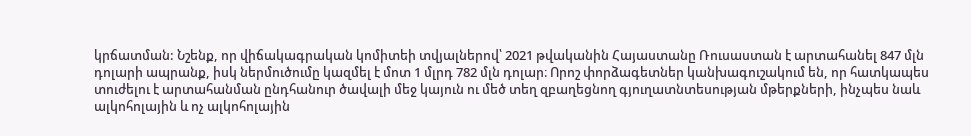կրճատման: Նշենք, որ վիճակագրական կոմիտեի տվյալներով՝ 2021 թվականին Հայաստանը Ռուսաստան է արտահանել 847 մլն դոլարի ապրանք, իսկ ներմուծումը կազմել է մոտ 1 մլրդ 782 մլն դոլար։ Որոշ փորձագետներ կանխագուշակում են, որ հատկապես տուժելու է արտահանման ընդհանուր ծավալի մեջ կայուն ու մեծ տեղ զբաղեցնող գյուղատնտեսության մթերքների, ինչպես նաև ալկոհոլային և ոչ ալկոհոլային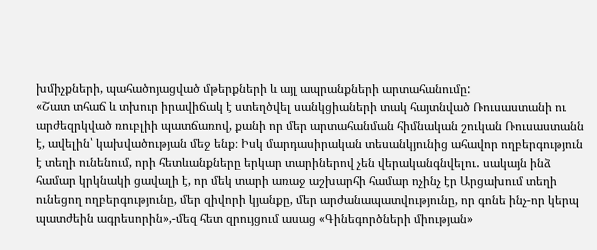խմիչքների, պահածոյացված մթերքների և այլ ապրանքների արտահանումը:
«Շատ տհաճ և տխուր իրավիճակ է ստեղծվել սանկցիաների տակ հայտնված Ռուսաստանի ու արժեզրկված ռուբլիի պատճառով, քանի որ մեր արտահանման հիմնական շուկան Ռուսաստանն է, ավելին՝ կախվածության մեջ ենք։ Իսկ մարդասիրական տեսանկյունից ահավոր ողբերգություն է տեղի ունենում, որի հետևանքները երկար տարիներով չեն վերականգնվելու․ սակայն ինձ համար կրկնակի ցավալի է, որ մեկ տարի առաջ աշխարհի համար ոչինչ էր Արցախում տեղի ունեցող ողբերգությունը, մեր զիվորի կյանքը, մեր արժանապատվությունը, որ գոնե ինչ-որ կերպ պատժեին ագրեսորին»,-մեզ հետ զրույցում ասաց «Գինեգործների միության»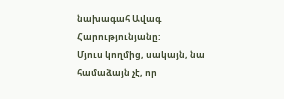նախագահ Ավագ Հարությունյանը:
Մյուս կողմից, սակայն, նա համաձայն չէ, որ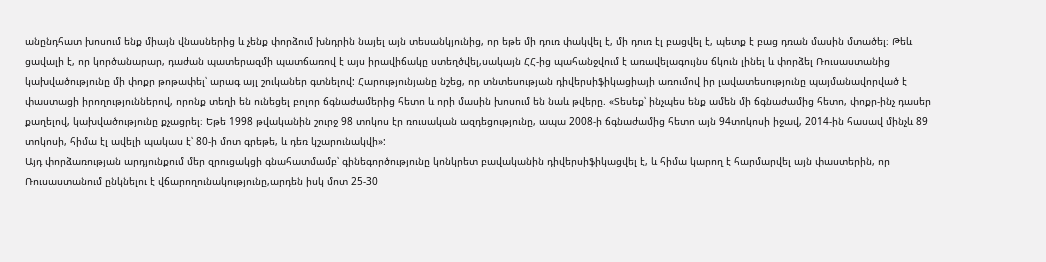անընդհատ խոսում ենք միայն վնասներից և չենք փորձում խնդրին նայել այն տեսանկյունից, որ եթե մի դուռ փակվել է, մի դուռ էլ բացվել է, պետք է բաց դռան մասին մտածել։ Թեև ցավալի է, որ կործանարար, դաժան պատերազմի պատճառով է այս իրավիճակը ստեղծվել,սակայն ՀՀ-ից պահանջվում է առավելագույնս ճկուն լինել և փորձել Ռուսաստանից կախվածությունը մի փոքր թոթափել՝ արագ այլ շուկաներ գտնելով: Հարությունյանը նշեց, որ տնտեսության դիվերսիֆիկացիայի առումով իր լավատեսությունը պայմանավորված է փաստացի իրողություններով, որոնք տեղի են ունեցել բոլոր ճգնաժամերից հետո և որի մասին խոսում են նաև թվերը. «Տեսեք՝ ինչպես ենք ամեն մի ճգնաժամից հետո, փոքր-ինչ դասեր քաղելով, կախվածությունը քչացրել։ Եթե 1998 թվականին շուրջ 98 տոկոս էր ռուսական ազդեցությունը, ապա 2008-ի ճգնաժամից հետո այն 94տոկոսի իջավ, 2014-ին հասավ մինչև 89 տոկոսի, հիմա էլ ավելի պակաս է՝ 80-ի մոտ գրեթե, և դեռ կշարունակվի»:
Այդ փորձառության արդյունքում մեր զրուցակցի գնահատմամբ՝ գինեգործությունը կոնկրետ բավականին դիվերսիֆիկացվել է, և հիմա կարող է հարմարվել այն փաստերին, որ Ռուսաստանում ընկնելու է վճարողունակությունը,արդեն իսկ մոտ 25-30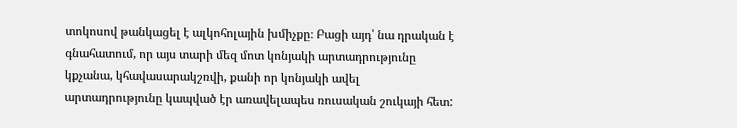տոկոսով թանկացել է ալկոհոլային խմիչքը։ Բացի այդ՝ նա դրական է գնահատում, որ այս տարի մեզ մոտ կոնյակի արտադրությունը կքչանա, կհավասարակշռվի, քանի որ կոնյակի ավել արտադրությունը կապված էր առավելապես ռուսական շուկայի հետ: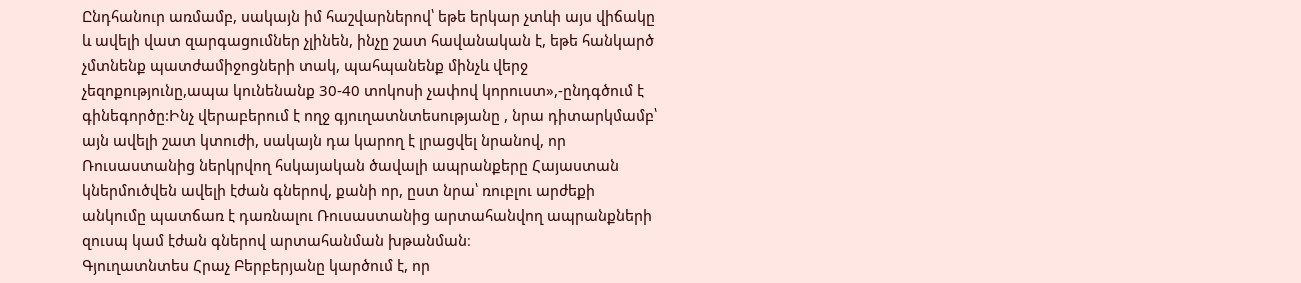Ընդհանուր առմամբ, սակայն իմ հաշվարներով՝ եթե երկար չտևի այս վիճակը և ավելի վատ զարգացումներ չլինեն, ինչը շատ հավանական է, եթե հանկարծ չմտնենք պատժամիջոցների տակ, պահպանենք մինչև վերջ չեզոքությունը,ապա կունենանք 30-40 տոկոսի չափով կորուստ»,-ընդգծում է գինեգործը:Ինչ վերաբերում է ողջ գյուղատնտեսությանը , նրա դիտարկմամբ՝ այն ավելի շատ կտուժի, սակայն դա կարող է լրացվել նրանով, որ Ռուսաստանից ներկրվող հսկայական ծավալի ապրանքերը Հայաստան կներմուծվեն ավելի էժան գներով, քանի որ, ըստ նրա՝ ռուբլու արժեքի անկումը պատճառ է դառնալու Ռուսաստանից արտահանվող ապրանքների զուսպ կամ էժան գներով արտահանման խթանման։
Գյուղատնտես Հրաչ Բերբերյանը կարծում է, որ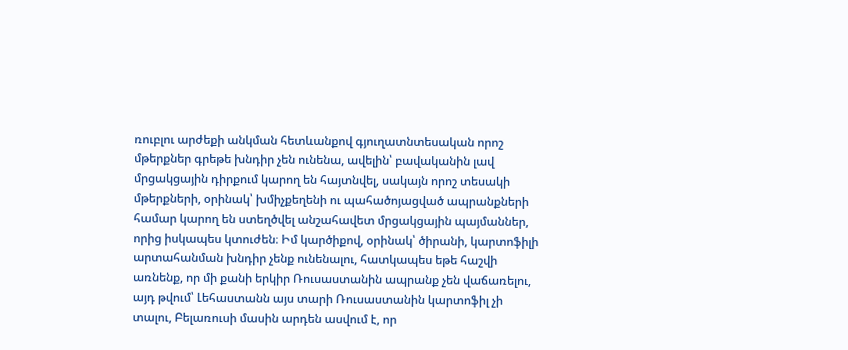ռուբլու արժեքի անկման հետևանքով գյուղատնտեսական որոշ մթերքներ գրեթե խնդիր չեն ունենա, ավելին՝ բավականին լավ մրցակցային դիրքում կարող են հայտնվել, սակայն որոշ տեսակի մթերքների, օրինակ՝ խմիչքեղենի ու պահածոյացված ապրանքների համար կարող են ստեղծվել անշահավետ մրցակցային պայմաններ, որից իսկապես կտուժեն։ Իմ կարծիքով, օրինակ՝ ծիրանի, կարտոֆիլի արտահանման խնդիր չենք ունենալու, հատկապես եթե հաշվի առնենք, որ մի քանի երկիր Ռուսաստանին ապրանք չեն վաճառելու, այդ թվում՝ Լեհաստանն այս տարի Ռուսաստանին կարտոֆիլ չի տալու, Բելառուսի մասին արդեն ասվում է, որ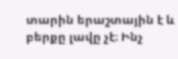տարին երաշտային է և բերքը լավը չէ։ Ինչ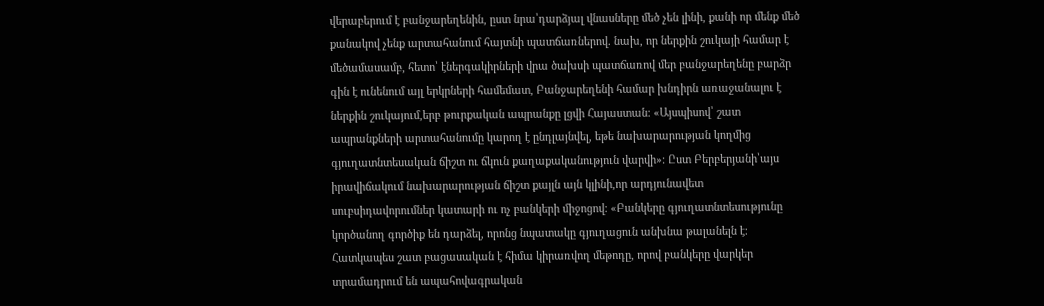վերաբերում է բանջարեղենին, ըստ նրա՝դարձյալ վնասները մեծ չեն լինի, քանի որ մենք մեծ քանակով չենք արտահանում հայտնի պատճառներով. նախ, որ ներքին շուկայի համար է մեծամասամբ, հետո՝ էներգակիրների վրա ծախսի պատճառով մեր բանջարեղենը բարձր գին է ունենում այլ երկրների համեմատ, Բանջարեղենի համար խնդիրն առաջանալու է ներքին շուկայում,երբ թուրքական ապրանքը լցվի Հայաստան։ «Այսպիսով՝ շատ ապրանքների արտահանումը կարող է ընդլայնվել, եթե նախարարության կողմից գյուղատնտեսական ճիշտ ու ճկուն քաղաքականություն վարվի»։ Ըստ Բերբերյանի՝այս իրավիճակում նախարարության ճիշտ քայլն այն կլինի,որ արդյունավետ սուբսիդավորումներ կատարի ու ոչ բանկերի միջոցով։ «Բանկերը գյուղատնտեսությունը կործանող գործիք են դարձել, որոնց նպատակը գյուղացուն անխնա թալանելն է։ Հատկապես շատ բացասական է հիմա կիրառվող մեթոդը, որով բանկերը վարկեր տրամադրում են ապահովագրական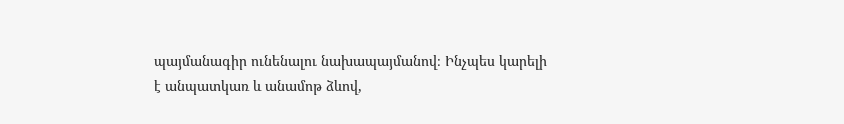պայմանագիր ունենալու նախապայմանով։ Ինչպես կարելի է անպատկառ և անամոթ ձևով,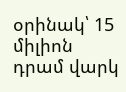օրինակ՝ 15 միլիոն դրամ վարկ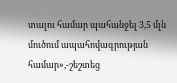տալու համար պահանջել 3,5 մլն մուծում ապահովագրության համար»,-շեշտեց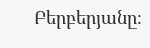Բերբերյանը։